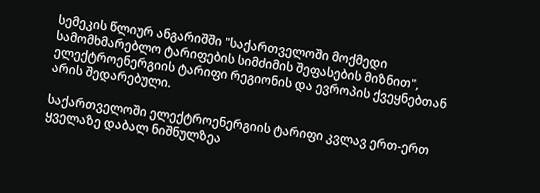სემეკის წლიურ ანგარიშში "საქართველოში მოქმედი სამომხმარებლო ტარიფების სიმძიმის შეფასების მიზნით", ელექტროენერგიის ტარიფი რეგიონის და ევროპის ქვეყნებთან არის შედარებული.

საქართველოში ელექტროენერგიის ტარიფი კვლავ ერთ-ერთ ყველაზე დაბალ ნიშნულზეა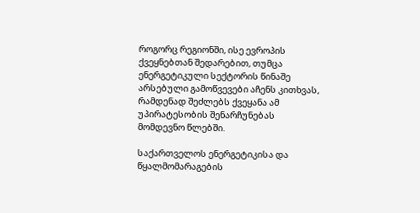როგორც რეგიონში, ისე ევროპის ქვეყნებთან შედარებით, თუმცა ენერგეტიკული სექტორის წინაშე არსებული გამოწვევები აჩენს კითხვას, რამდენად შეძლებს ქვეყანა ამ უპირატესობის შენარჩუნებას მომდევნო წლებში.

საქართველოს ენერგეტიკისა და წყალმომარაგების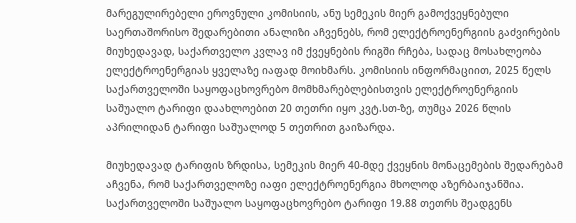მარეგულირებელი ეროვნული კომისიის, ანუ სემეკის მიერ გამოქვეყნებული საერთაშორისო შედარებითი ანალიზი აჩვენებს, რომ ელექტროენერგიის გაძვირების მიუხედავად, საქართველო კვლავ იმ ქვეყნების რიგში რჩება, სადაც მოსახლეობა ელექტროენერგიას ყველაზე იაფად მოიხმარს. კომისიის ინფორმაციით, 2025 წელს საქართველოში საყოფაცხოვრებო მომხმარებლებისთვის ელექტროენერგიის საშუალო ტარიფი დაახლოებით 20 თეთრი იყო კვტ.სთ-ზე, თუმცა 2026 წლის აპრილიდან ტარიფი საშუალოდ 5 თეთრით გაიზარდა.

მიუხედავად ტარიფის ზრდისა, სემეკის მიერ 40-მდე ქვეყნის მონაცემების შედარებამ აჩვენა, რომ საქართველოზე იაფი ელექტროენერგია მხოლოდ აზერბაიჯანშია. საქართველოში საშუალო საყოფაცხოვრებო ტარიფი 19.88 თეთრს შეადგენს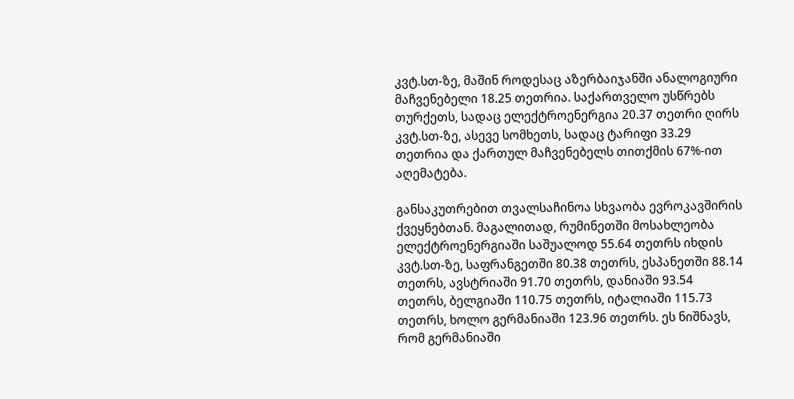კვტ.სთ-ზე, მაშინ როდესაც აზერბაიჯანში ანალოგიური მაჩვენებელი 18.25 თეთრია. საქართველო უსწრებს თურქეთს, სადაც ელექტროენერგია 20.37 თეთრი ღირს კვტ.სთ-ზე, ასევე სომხეთს, სადაც ტარიფი 33.29 თეთრია და ქართულ მაჩვენებელს თითქმის 67%-ით აღემატება.

განსაკუთრებით თვალსაჩინოა სხვაობა ევროკავშირის ქვეყნებთან. მაგალითად, რუმინეთში მოსახლეობა ელექტროენერგიაში საშუალოდ 55.64 თეთრს იხდის კვტ.სთ-ზე, საფრანგეთში 80.38 თეთრს, ესპანეთში 88.14 თეთრს, ავსტრიაში 91.70 თეთრს, დანიაში 93.54 თეთრს, ბელგიაში 110.75 თეთრს, იტალიაში 115.73 თეთრს, ხოლო გერმანიაში 123.96 თეთრს. ეს ნიშნავს, რომ გერმანიაში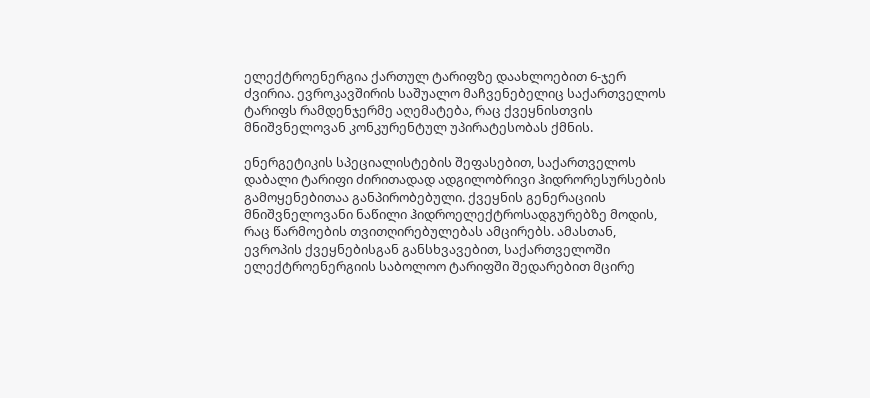ელექტროენერგია ქართულ ტარიფზე დაახლოებით 6-ჯერ ძვირია. ევროკავშირის საშუალო მაჩვენებელიც საქართველოს ტარიფს რამდენჯერმე აღემატება, რაც ქვეყნისთვის მნიშვნელოვან კონკურენტულ უპირატესობას ქმნის.

ენერგეტიკის სპეციალისტების შეფასებით, საქართველოს დაბალი ტარიფი ძირითადად ადგილობრივი ჰიდრორესურსების გამოყენებითაა განპირობებული. ქვეყნის გენერაციის მნიშვნელოვანი ნაწილი ჰიდროელექტროსადგურებზე მოდის, რაც წარმოების თვითღირებულებას ამცირებს. ამასთან, ევროპის ქვეყნებისგან განსხვავებით, საქართველოში ელექტროენერგიის საბოლოო ტარიფში შედარებით მცირე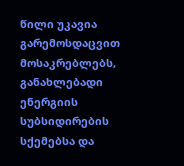წილი უკავია გარემოსდაცვით მოსაკრებლებს, განახლებადი ენერგიის სუბსიდირების სქემებსა და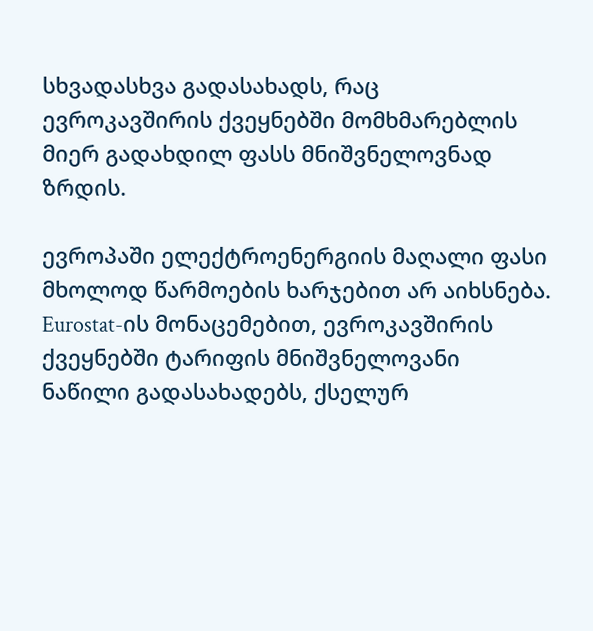სხვადასხვა გადასახადს, რაც ევროკავშირის ქვეყნებში მომხმარებლის მიერ გადახდილ ფასს მნიშვნელოვნად ზრდის.

ევროპაში ელექტროენერგიის მაღალი ფასი მხოლოდ წარმოების ხარჯებით არ აიხსნება. Eurostat-ის მონაცემებით, ევროკავშირის ქვეყნებში ტარიფის მნიშვნელოვანი ნაწილი გადასახადებს, ქსელურ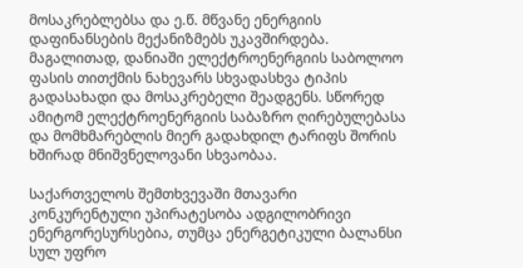მოსაკრებლებსა და ე.წ. მწვანე ენერგიის დაფინანსების მექანიზმებს უკავშირდება. მაგალითად, დანიაში ელექტროენერგიის საბოლოო ფასის თითქმის ნახევარს სხვადასხვა ტიპის გადასახადი და მოსაკრებელი შეადგენს. სწორედ ამიტომ ელექტროენერგიის საბაზრო ღირებულებასა და მომხმარებლის მიერ გადახდილ ტარიფს შორის ხშირად მნიშვნელოვანი სხვაობაა.

საქართველოს შემთხვევაში მთავარი კონკურენტული უპირატესობა ადგილობრივი ენერგორესურსებია, თუმცა ენერგეტიკული ბალანსი სულ უფრო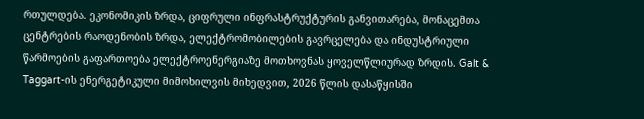რთულდება. ეკონომიკის ზრდა, ციფრული ინფრასტრუქტურის განვითარება, მონაცემთა ცენტრების რაოდენობის ზრდა, ელექტრომობილების გავრცელება და ინდუსტრიული წარმოების გაფართოება ელექტროენერგიაზე მოთხოვნას ყოველწლიურად ზრდის. Galt & Taggart-ის ენერგეტიკული მიმოხილვის მიხედვით, 2026 წლის დასაწყისში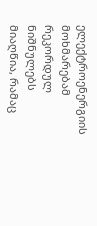ელექტროენერგიის მოხმარებამ რეკორდულ ნიშნულებს მიაღწია, რამაც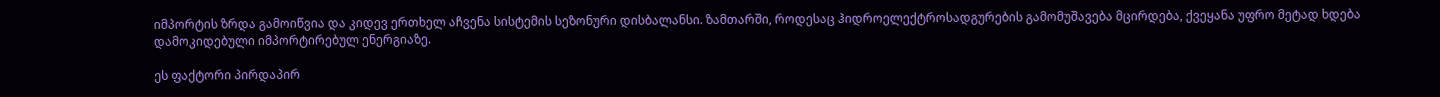იმპორტის ზრდა გამოიწვია და კიდევ ერთხელ აჩვენა სისტემის სეზონური დისბალანსი. ზამთარში, როდესაც ჰიდროელექტროსადგურების გამომუშავება მცირდება, ქვეყანა უფრო მეტად ხდება დამოკიდებული იმპორტირებულ ენერგიაზე.

ეს ფაქტორი პირდაპირ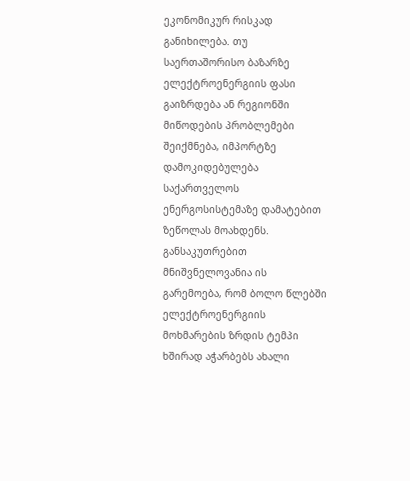ეკონომიკურ რისკად განიხილება. თუ საერთაშორისო ბაზარზე ელექტროენერგიის ფასი გაიზრდება ან რეგიონში მიწოდების პრობლემები შეიქმნება, იმპორტზე დამოკიდებულება საქართველოს ენერგოსისტემაზე დამატებით ზეწოლას მოახდენს. განსაკუთრებით მნიშვნელოვანია ის გარემოება, რომ ბოლო წლებში ელექტროენერგიის მოხმარების ზრდის ტემპი ხშირად აჭარბებს ახალი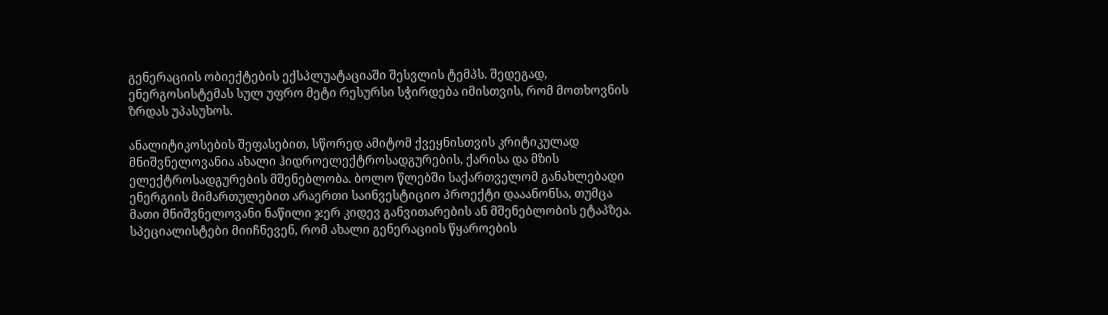გენერაციის ობიექტების ექსპლუატაციაში შესვლის ტემპს. შედეგად, ენერგოსისტემას სულ უფრო მეტი რესურსი სჭირდება იმისთვის, რომ მოთხოვნის ზრდას უპასუხოს.

ანალიტიკოსების შეფასებით, სწორედ ამიტომ ქვეყნისთვის კრიტიკულად მნიშვნელოვანია ახალი ჰიდროელექტროსადგურების, ქარისა და მზის ელექტროსადგურების მშენებლობა. ბოლო წლებში საქართველომ განახლებადი ენერგიის მიმართულებით არაერთი საინვესტიციო პროექტი დააანონსა, თუმცა მათი მნიშვნელოვანი ნაწილი ჯერ კიდევ განვითარების ან მშენებლობის ეტაპზეა. სპეციალისტები მიიჩნევენ, რომ ახალი გენერაციის წყაროების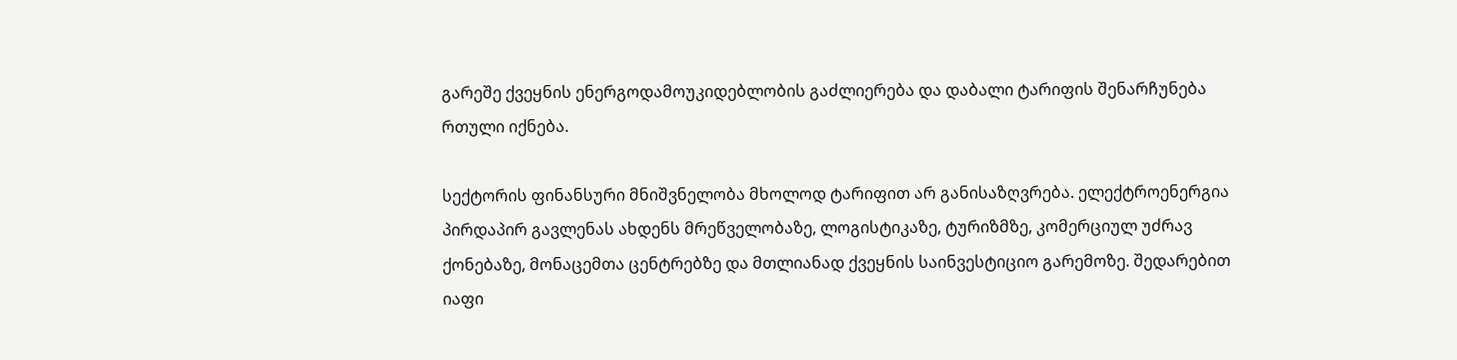გარეშე ქვეყნის ენერგოდამოუკიდებლობის გაძლიერება და დაბალი ტარიფის შენარჩუნება რთული იქნება.

სექტორის ფინანსური მნიშვნელობა მხოლოდ ტარიფით არ განისაზღვრება. ელექტროენერგია პირდაპირ გავლენას ახდენს მრეწველობაზე, ლოგისტიკაზე, ტურიზმზე, კომერციულ უძრავ ქონებაზე, მონაცემთა ცენტრებზე და მთლიანად ქვეყნის საინვესტიციო გარემოზე. შედარებით იაფი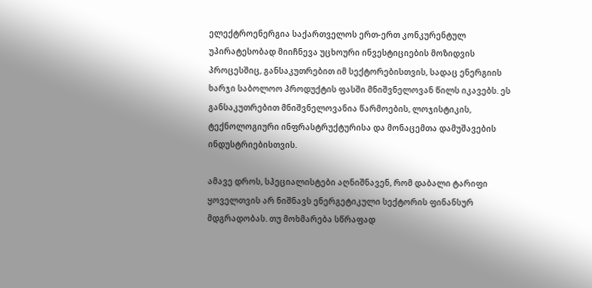ელექტროენერგია საქართველოს ერთ-ერთ კონკურენტულ უპირატესობად მიიჩნევა უცხოური ინვესტიციების მოზიდვის პროცესშიც, განსაკუთრებით იმ სექტორებისთვის, სადაც ენერგიის ხარჯი საბოლოო პროდუქტის ფასში მნიშვნელოვან წილს იკავებს. ეს განსაკუთრებით მნიშვნელოვანია წარმოების, ლოჯისტიკის, ტექნოლოგიური ინფრასტრუქტურისა და მონაცემთა დამუშავების ინდუსტრიებისთვის.

ამავე დროს, სპეციალისტები აღნიშნავენ, რომ დაბალი ტარიფი ყოველთვის არ ნიშნავს ენერგეტიკული სექტორის ფინანსურ მდგრადობას. თუ მოხმარება სწრაფად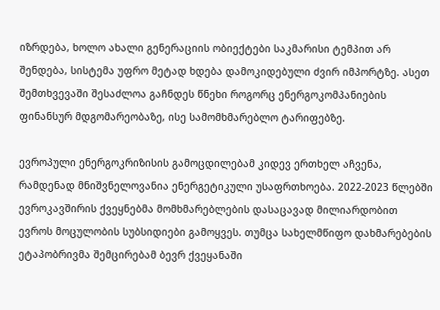იზრდება, ხოლო ახალი გენერაციის ობიექტები საკმარისი ტემპით არ შენდება, სისტემა უფრო მეტად ხდება დამოკიდებული ძვირ იმპორტზე. ასეთ შემთხვევაში შესაძლოა გაჩნდეს წნეხი როგორც ენერგოკომპანიების ფინანსურ მდგომარეობაზე, ისე სამომხმარებლო ტარიფებზე.

ევროპული ენერგოკრიზისის გამოცდილებამ კიდევ ერთხელ აჩვენა, რამდენად მნიშვნელოვანია ენერგეტიკული უსაფრთხოება. 2022-2023 წლებში ევროკავშირის ქვეყნებმა მომხმარებლების დასაცავად მილიარდობით ევროს მოცულობის სუბსიდიები გამოყვეს. თუმცა სახელმწიფო დახმარებების ეტაპობრივმა შემცირებამ ბევრ ქვეყანაში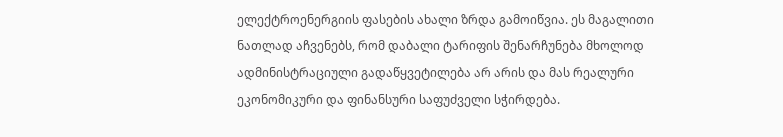ელექტროენერგიის ფასების ახალი ზრდა გამოიწვია. ეს მაგალითი ნათლად აჩვენებს, რომ დაბალი ტარიფის შენარჩუნება მხოლოდ ადმინისტრაციული გადაწყვეტილება არ არის და მას რეალური ეკონომიკური და ფინანსური საფუძველი სჭირდება.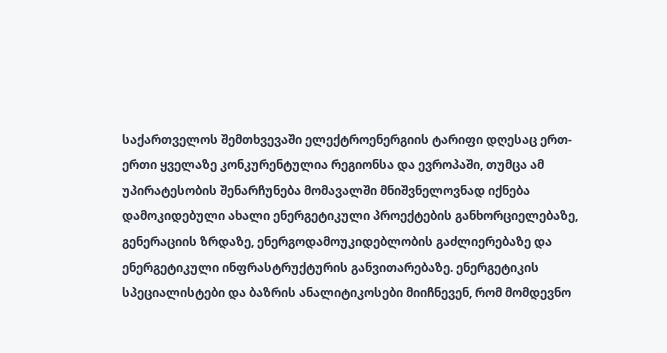საქართველოს შემთხვევაში ელექტროენერგიის ტარიფი დღესაც ერთ-ერთი ყველაზე კონკურენტულია რეგიონსა და ევროპაში, თუმცა ამ უპირატესობის შენარჩუნება მომავალში მნიშვნელოვნად იქნება დამოკიდებული ახალი ენერგეტიკული პროექტების განხორციელებაზე, გენერაციის ზრდაზე, ენერგოდამოუკიდებლობის გაძლიერებაზე და ენერგეტიკული ინფრასტრუქტურის განვითარებაზე. ენერგეტიკის სპეციალისტები და ბაზრის ანალიტიკოსები მიიჩნევენ, რომ მომდევნო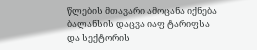წლების მთავარი ამოცანა იქნება ბალანსის დაცვა იაფ ტარიფსა და სექტორის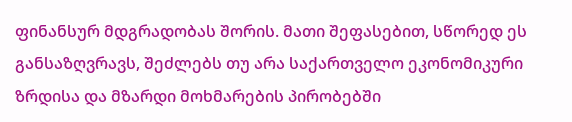ფინანსურ მდგრადობას შორის. მათი შეფასებით, სწორედ ეს განსაზღვრავს, შეძლებს თუ არა საქართველო ეკონომიკური ზრდისა და მზარდი მოხმარების პირობებში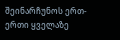შეინარჩუნოს ერთ-ერთი ყველაზე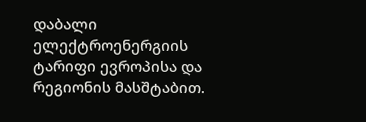დაბალი ელექტროენერგიის ტარიფი ევროპისა და რეგიონის მასშტაბით.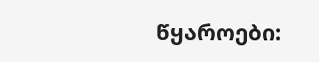წყაროები: